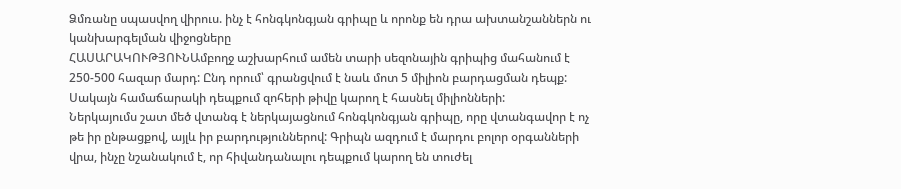Ձմռանը սպասվող վիրուս. ինչ է հոնգկոնգյան գրիպը և որոնք են դրա ախտանշաններն ու կանխարգելման վիջոցները
ՀԱՍԱՐԱԿՈՒԹՅՈՒՆԱմբողջ աշխարհում ամեն տարի սեզոնային գրիպից մահանում է 250-500 հազար մարդ: Ընդ որում՝ գրանցվում է նաև մոտ 5 միլիոն բարդացման դեպք: Սակայն համաճարակի դեպքում զոհերի թիվը կարող է հասնել միլիոնների:
Ներկայումս շատ մեծ վտանգ է ներկայացնում հոնգկոնգյան գրիպը, որը վտանգավոր է ոչ թե իր ընթացքով, այլև իր բարդություններով: Գրիպն ազդում է մարդու բոլոր օրգանների վրա, ինչը նշանակում է, որ հիվանդանալու դեպքում կարող են տուժել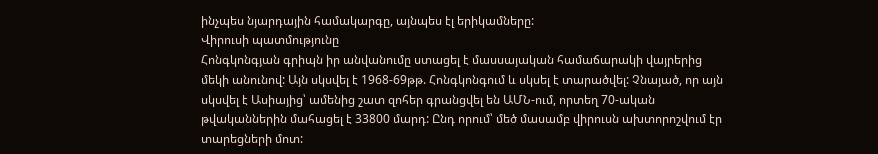ինչպես նյարդային համակարգը, այնպես էլ երիկամները:
Վիրուսի պատմությունը
Հոնգկոնգյան գրիպն իր անվանումը ստացել է մասսայական համաճարակի վայրերից մեկի անունով: Այն սկսվել է 1968-69թթ. Հոնգկոնգում և սկսել է տարածվել: Չնայած, որ այն սկսվել է Ասիայից՝ ամենից շատ զոհեր գրանցվել են ԱՄՆ-ում, որտեղ 70-ական թվականներին մահացել է 33800 մարդ: Ընդ որում՝ մեծ մասամբ վիրուսն ախտորոշվում էր տարեցների մոտ: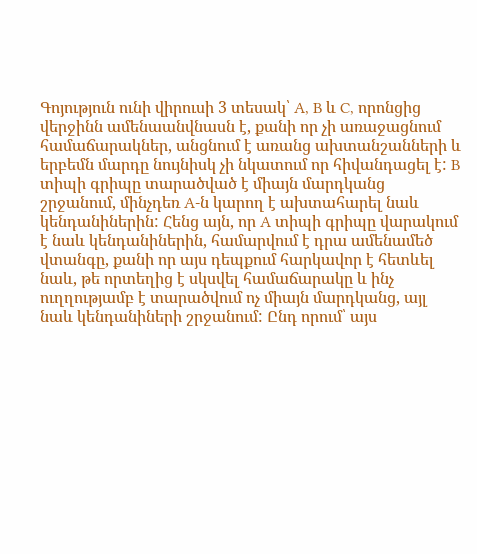Գոյություն ունի վիրուսի 3 տեսակ՝ A, B և C, որոնցից վերջինն ամենաանվնասն է, քանի որ չի առաջացնում համաճարակներ, անցնում է առանց ախտանշանների և երբեմն մարդը նույնիսկ չի նկատում որ հիվանդացել է: B տիպի գրիպը տարածված է միայն մարդկանց շրջանում, մինչդեռ A-ն կարող է ախտահարել նաև կենդանիներին: Հենց այն, որ A տիպի գրիպը վարակում է նաև կենդանիներին, համարվում է դրա ամենամեծ վտանգը, քանի որ այս դեպքում հարկավոր է հետևել նաև, թե որտեղից է սկսվել համաճարակը և ինչ ուղղությամբ է տարածվում ոչ միայն մարդկանց, այլ նաև կենդանիների շրջանում: Ընդ որում՝ այս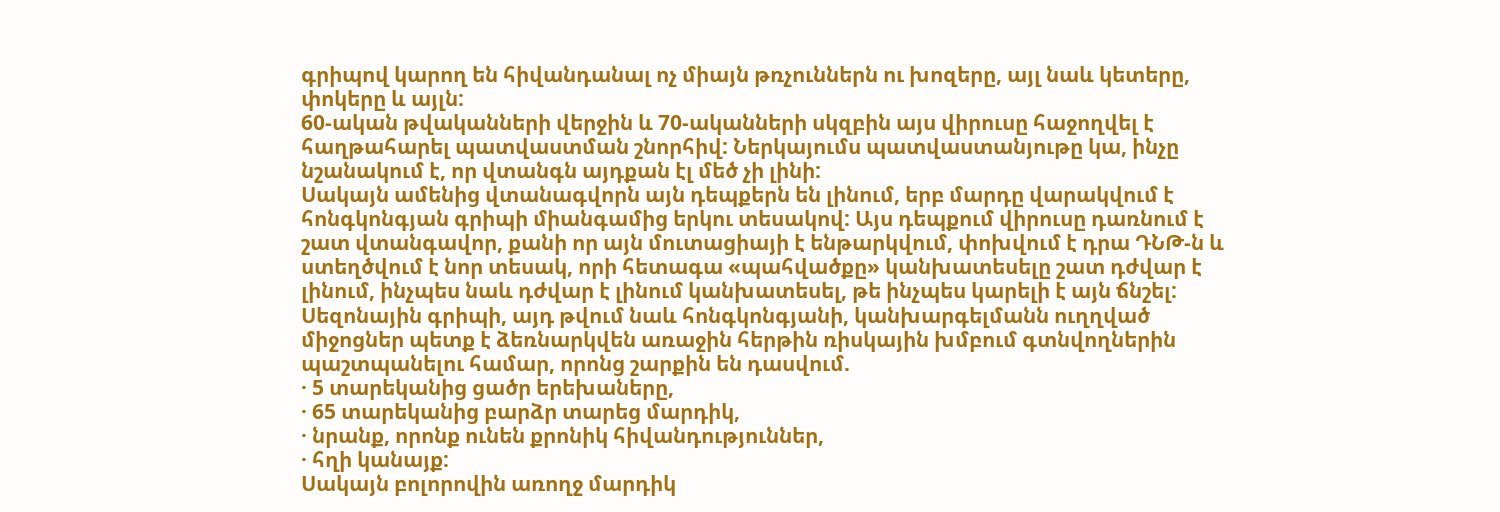գրիպով կարող են հիվանդանալ ոչ միայն թռչուններն ու խոզերը, այլ նաև կետերը, փոկերը և այլն:
60-ական թվականների վերջին և 70-ականների սկզբին այս վիրուսը հաջողվել է հաղթահարել պատվաստման շնորհիվ: Ներկայումս պատվաստանյութը կա, ինչը նշանակում է, որ վտանգն այդքան էլ մեծ չի լինի:
Սակայն ամենից վտանագվորն այն դեպքերն են լինում, երբ մարդը վարակվում է հոնգկոնգյան գրիպի միանգամից երկու տեսակով: Այս դեպքում վիրուսը դառնում է շատ վտանգավոր, քանի որ այն մուտացիայի է ենթարկվում, փոխվում է դրա ԴՆԹ-ն և ստեղծվում է նոր տեսակ, որի հետագա «պահվածքը» կանխատեսելը շատ դժվար է լինում, ինչպես նաև դժվար է լինում կանխատեսել, թե ինչպես կարելի է այն ճնշել:
Սեզոնային գրիպի, այդ թվում նաև հոնգկոնգյանի, կանխարգելմանն ուղղված միջոցներ պետք է ձեռնարկվեն առաջին հերթին ռիսկային խմբում գտնվողներին պաշտպանելու համար, որոնց շարքին են դասվում.
· 5 տարեկանից ցածր երեխաները,
· 65 տարեկանից բարձր տարեց մարդիկ,
· նրանք, որոնք ունեն քրոնիկ հիվանդություններ,
· հղի կանայք:
Սակայն բոլորովին առողջ մարդիկ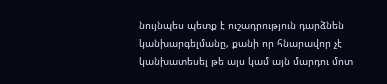նույնպես պետք է ուշադրություն դարձնեն կանխարգելմանը, քանի որ հնարավոր չէ կանխատեսել թե այս կամ այն մարդու մոտ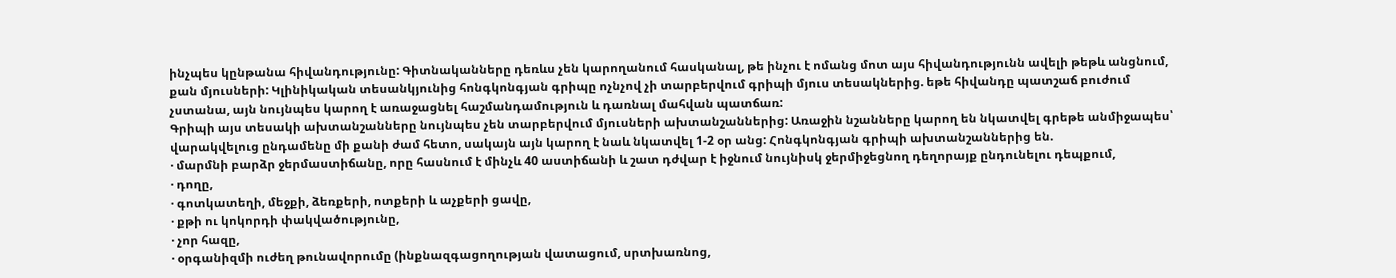ինչպես կընթանա հիվանդությունը: Գիտնականները դեռևս չեն կարողանում հասկանալ, թե ինչու է ոմանց մոտ այս հիվանդությունն ավելի թեթև անցնում, քան մյուսների: Կլինիկական տեսանկյունից հոնգկոնգյան գրիպը ոչնչով չի տարբերվում գրիպի մյուս տեսակներից. եթե հիվանդը պատշաճ բուժում չստանա, այն նույնպես կարող է առաջացնել հաշմանդամություն և դառնալ մահվան պատճառ:
Գրիպի այս տեսակի ախտանշանները նույնպես չեն տարբերվում մյուսների ախտանշաններից: Առաջին նշանները կարող են նկատվել գրեթե անմիջապես՝ վարակվելուց ընդամենը մի քանի ժամ հետո, սակայն այն կարող է նաև նկատվել 1-2 օր անց: Հոնգկոնգյան գրիպի ախտանշաններից են.
· մարմնի բարձր ջերմաստիճանը, որը հասնում է մինչև 40 աստիճանի և շատ դժվար է իջնում նույնիսկ ջերմիջեցնող դեղորայք ընդունելու դեպքում,
· դողը,
· գոտկատեղի, մեջքի, ձեռքերի, ոտքերի և աչքերի ցավը,
· քթի ու կոկորդի փակվածությունը,
· չոր հազը,
· օրգանիզմի ուժեղ թունավորումը (ինքնազգացողության վատացում, սրտխառնոց,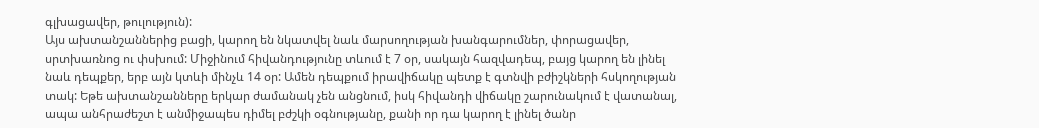գլխացավեր, թուլություն):
Այս ախտանշաններից բացի, կարող են նկատվել նաև մարսողության խանգարումներ, փորացավեր, սրտխառնոց ու փսխում: Միջինում հիվանդությունը տևում է 7 օր, սակայն հազվադեպ, բայց կարող են լինել նաև դեպքեր, երբ այն կտևի մինչև 14 օր: Ամեն դեպքում իրավիճակը պետք է գտնվի բժիշկների հսկողության տակ: Եթե ախտանշանները երկար ժամանակ չեն անցնում, իսկ հիվանդի վիճակը շարունակում է վատանալ, ապա անհրաժեշտ է անմիջապես դիմել բժշկի օգնությանը, քանի որ դա կարող է լինել ծանր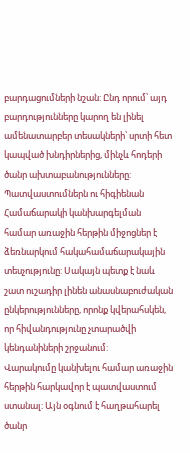բարդացումների նշան: Ընդ որում՝ այդ բարդությունները կարող են լինել ամենատարբեր տեսակների՝ սրտի հետ կապված խնդիրներից, մինչև հոդերի ծանր ախտաբանությունները:
Պատվաստումներն ու հիգիենան
Համաճարակի կանխարգելման համար առաջին հերթին միջոցներ է ձեռնարկում հակահամաճարակային տեսչությունը: Սակայն պետք է նաև շատ ուշադիր լինեն անասնաբուժական ընկերությունները, որոնք կվերահսկեն, որ հիվանդությունը չտարածվի կենդանիների շրջանում:
Վարակումը կանխելու համար առաջին հերթին հարկավոր է պատվաստում ստանալ: Այն օգնում է հաղթահարել ծանր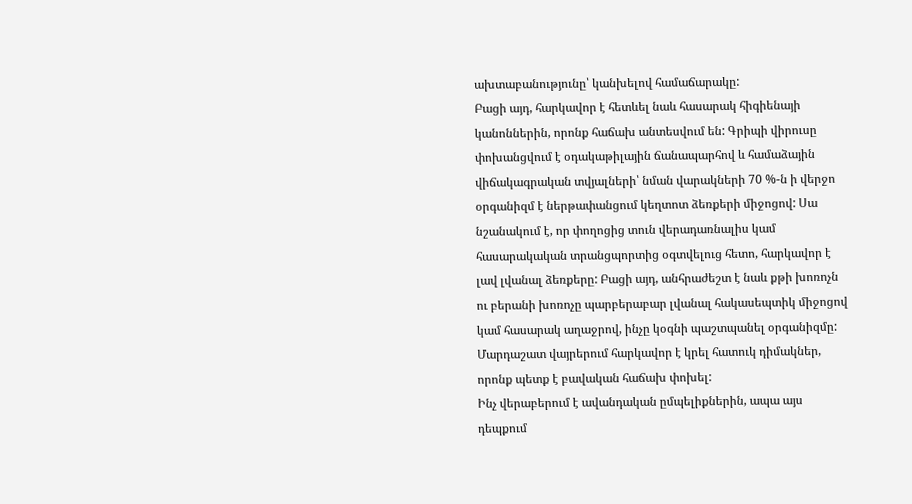ախտաբանությունը՝ կանխելով համաճարակը:
Բացի այդ, հարկավոր է հետևել նաև հասարակ հիգիենայի կանոններին, որոնք հաճախ անտեսվում են: Գրիպի վիրուսը փոխանցվում է օդակաթիլային ճանապարհով և համաձային վիճակագրական տվյալների՝ նման վարակների 70 %-ն ի վերջո օրգանիզմ է ներթափանցում կեղտոտ ձեռքերի միջոցով: Սա նշանակում է, որ փողոցից տուն վերադառնալիս կամ հասարակական տրանցպորտից օգտվելուց հետո, հարկավոր է լավ լվանալ ձեռքերը: Բացի այդ, անհրաժեշտ է նաև քթի խոռոչն ու բերանի խոռոչը պարբերաբար լվանալ հակասեպտիկ միջոցով կամ հասարակ աղաջրով, ինչը կօգնի պաշտպանել օրգանիզմը: Մարդաշատ վայրերում հարկավոր է կրել հատուկ դիմակներ, որոնք պետք է բավական հաճախ փոխել:
Ինչ վերաբերում է ավանդական ըմպելիքներին, ապա այս դեպքում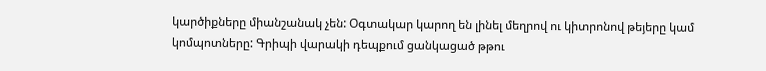կարծիքները միանշանակ չեն: Օգտակար կարող են լինել մեղրով ու կիտրոնով թեյերը կամ կոմպոտները: Գրիպի վարակի դեպքում ցանկացած թթու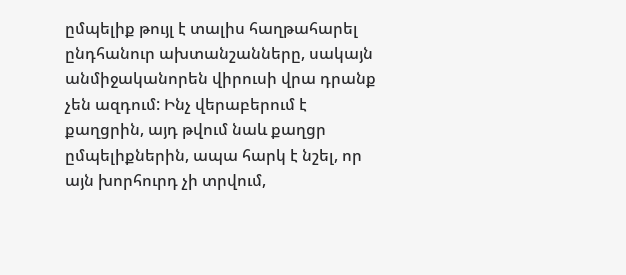ըմպելիք թույլ է տալիս հաղթահարել ընդհանուր ախտանշանները, սակայն անմիջականորեն վիրուսի վրա դրանք չեն ազդում: Ինչ վերաբերում է քաղցրին, այդ թվում նաև քաղցր ըմպելիքներին, ապա հարկ է նշել, որ այն խորհուրդ չի տրվում,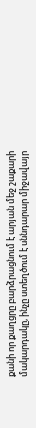քանի որ քաղցրը բարձրացնում է արյան մեջ շաքարի մակարդակը, ինչը ստեղծում է սննդարար միջավայր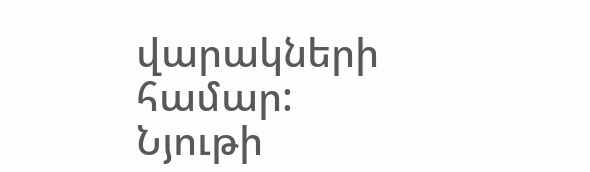վարակների համար:
Նյութի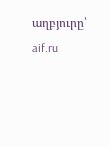աղբյուրը՝ aif.ru